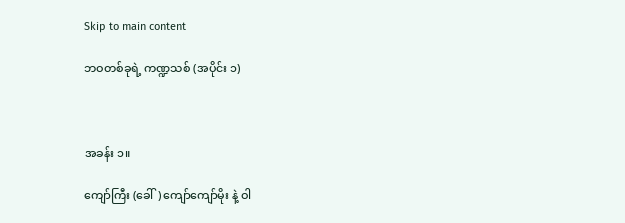Skip to main content

ဘဝတစ်ခုရဲ့ ကဏ္ဍသစ် (အပိုင်း ၁)



အခန်း ၁။

ကျော်ကြီး (ခေါ်) ကျော်ကျော်မိုး နဲ့ ဝါ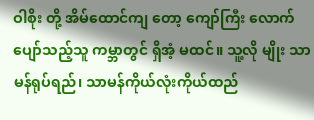ဝါစိုး တို့ အိမ်ထောင်ကျ တော့ ကျော်ကြီး လောက်ပျော်သည့်သူ ကမ္ဘာတွင် ရှိအံ့ မထင်။ သူ့လို မျိုး သာမန်ရုပ်ရည်၊ သာမန်ကိုယ်လုံးကိုယ်ထည်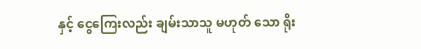နှင့် ငွေကြေးလည်း ချမ်းသာသူ မဟုတ် သော ရိုး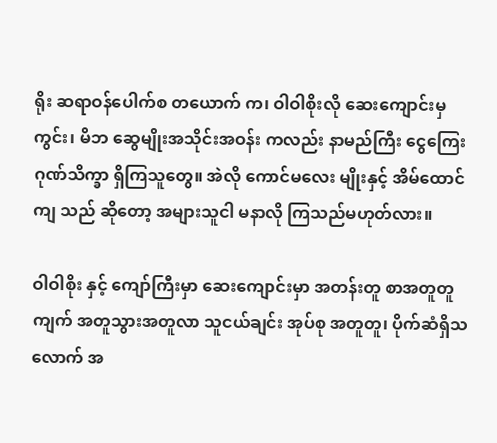ရိုး ဆရာဝန်ပေါက်စ တယောက် က၊ ဝါဝါစိုးလို ဆေးကျောင်းမှ ကွင်း၊ မိဘ ဆွေမျိုးအသိုင်းအဝန်း ကလည်း နာမည်ကြီး ငွေကြေးဂုဏ်သိက္ခာ ရှိကြသူတွေ။ အဲလို ကောင်မလေး မျိုးနှင့် အိမ်ထောင်ကျ သည် ဆိုတော့ အများသူငါ မနာလို ကြသည်မဟုတ်လား။

ဝါဝါစိုး နှင့် ကျော်ကြီးမှာ ဆေးကျောင်းမှာ အတန်းတူ စာအတူတူ ကျက် အတူသွားအတူလာ သူငယ်ချင်း အုပ်စု အတူတူ၊ ပိုက်ဆံရှိသလောက် အ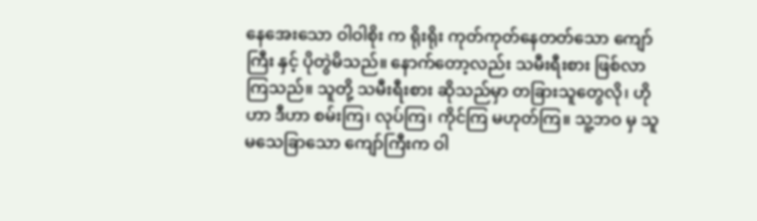နေအေးသော ဝါဝါစိုး က ရိုးရိုး ကုတ်ကုတ်နေတတ်သော ကျော်ကြီး နှင့် ပိုတွဲမိသည်။ နောက်တော့လည်း သမီးရီးစား ဖြစ်လာကြသည်။ သူတို့ သမီးရီးစား ဆိုသည်မှာ တခြားသူတွေလို၊ ဟိုဟာ ဒီဟာ စမ်းကြ၊ လုပ်ကြ၊ ကိုင်ကြ မဟုတ်ကြ။ သူ့ဘဝ မှ သူမသေခြာသော ကျော်ကြီးက ဝါ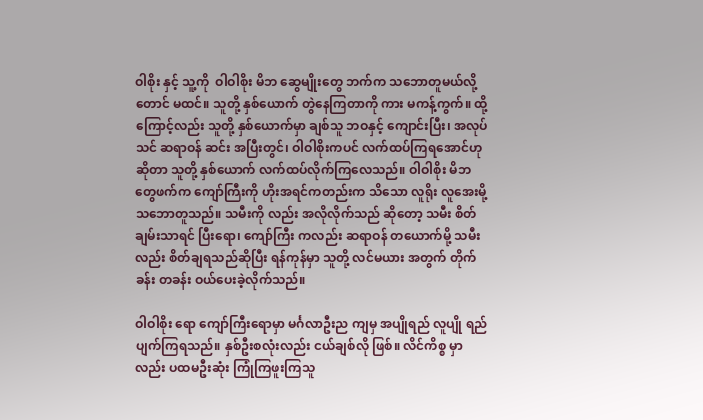ဝါစိုး နှင့် သူ့ကို  ဝါဝါစိုး မိဘ ဆွေမျိုးတွေ ဘက်က သဘောတူမယ်လို့တောင် မထင်။ သူတို့ နှစ်ယောက် တွဲနေကြတာကို ကား မကန့်ကွက်။ ထို့ကြောင့်လည်း သူတို့ နှစ်ယောက်မှာ ချစ်သူ ဘဝနှင့် ကျောင်းပြီး၊ အလုပ်သင် ဆရာဝန် ဆင်း အပြီးတွင်၊ ဝါဝါစိုးကပင် လက်ထပ်ကြရအောင်ဟု ဆိုတာ သူတို့ နှစ်ယောက် လက်ထပ်လိုက်ကြလေသည်။ ဝါဝါစိုး မိဘတွေဖက်က ကျော်ကြီးကို ဟိုးအရင်ကတည်းက သိသော လူရိုး လူအေးမို့ သဘောတူသည်။ သမီးကို လည်း အလိုလိုက်သည် ဆိုတော့ သမီး စိတ်ချမ်းသာရင် ပြီးရော၊ ကျော်ကြီး ကလည်း ဆရာဝန် တယောက်မို့ သမီးလည်း စိတ်ချရသည်ဆိုပြီး ရန်ကုန်မှာ သူတို့ လင်မယား အတွက် တိုက်ခန်း တခန်း ဝယ်ပေးခဲ့လိုက်သည်။

ဝါဝါစိုး ရော ကျော်ကြီးရောမှာ မင်္ဂလာဦးည ကျမှ အပျိုရည် လူပျို ရည်ပျက်ကြရသည်။ နှစ်ဦးစလုံးလည်း ငယ်ချစ်လို ဖြစ်။ လိင်ကိစ္စ မှာလည်း ပထမဦးဆုံး ကြုံကြဖူးကြသူ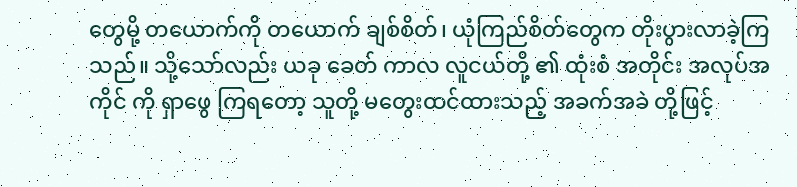တွေမို့ တယောက်ကို တယောက် ချစ်စိတ်၊ ယုံကြည်စိတ်တွေက တိုးပွားလာခဲ့ကြသည်။ သို့သော်လည်း ယခု ခေတ် ကာလ လူငယ်တို့ ၏ ထုံးစံ အတိုင်း အလုပ်အကိုင် ကို ရှာဖွေ ကြရတော့ သူတို့ မတွေးထင်ထားသည့် အခက်အခဲ တို့ဖြင့်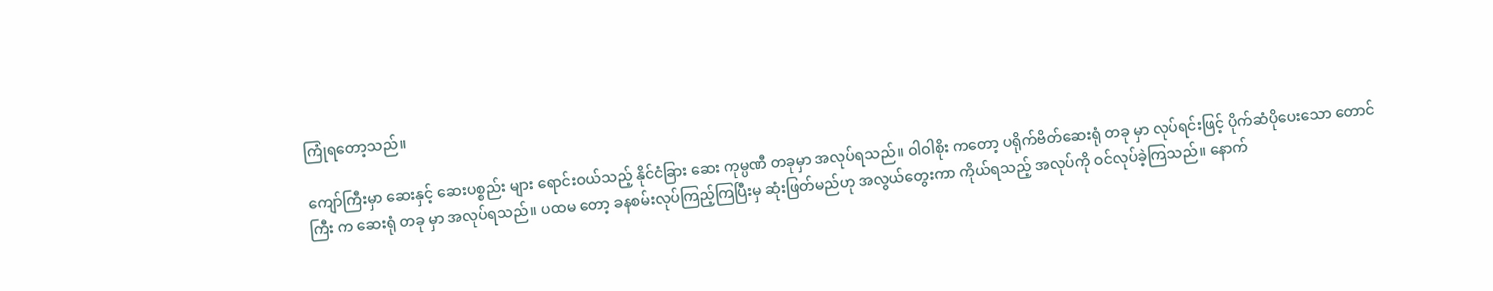ကြုံရတော့သည်။

ကျော်ကြီးမှာ ဆေးနှင့် ဆေးပစ္စည်း များ ရောင်းဝယ်သည့် နိုင်ငံခြား ဆေး ကုမ္ပဏီ တခုမှာ အလုပ်ရသည်။ ဝါဝါစိုး ကတော့ ပရိုက်ဗိတ်ဆေးရုံ တခု မှာ လုပ်ရင်းဖြင့် ပိုက်ဆံပိုပေးသော တောင်ကြီး က ဆေးရုံ တခု မှာ အလုပ်ရသည်။ ပထမ တော့ ခနစမ်းလုပ်ကြည့်ကြပြီးမှ ဆုံးဖြတ်မည်ဟု အလွယ်တွေးကာ ကိုယ်ရသည့် အလုပ်ကို ဝင်လုပ်ခဲ့ကြသည်။ နောက်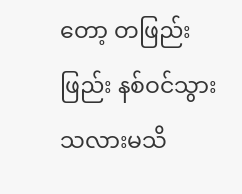တော့ တဖြည်းဖြည်း နစ်ဝင်သွားသလားမသိ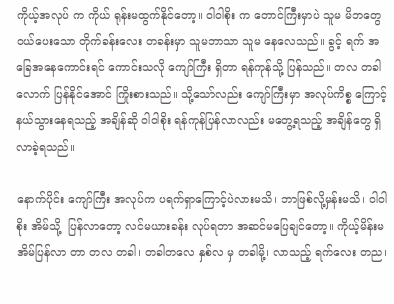ကိုယ့်အလုပ် က ကိုယ် ရုန်းမထွက်နိုင်တော့။ ဝါဝါစိုး က တောင်ကြီးမှာပဲ သူမ မိဘတွေ ဝယ်ပေးသော တိုက်ခန်းလေး တခန်းမှာ သူမဘာသာ သူမ နေလေသည်။ ခွင့် ရက် အခြေအနေကောင်းရင် ကောင်းသလို ကျော်ကြီး ရှိတာ ရန်ကုန်သို့ ပြန်သည်။ တလ တခါလောက် ပြန်နိုင်အောင် ကြိုးစားသည်။ သို့သော်လည်း ကျော်ကြီးမှာ အလုပ်ကိစ္စ ကြောင့် နယ်သွားနေရသည့် အချိန်ဆို ဝါဝါစိုး ရန်ကုန်ပြန်လာလည်း မတွေ့ရသည့် အချိန်တွေ ရှိလာခဲ့ရသည်။

နောက်ပိုင်း ကျော်ကြီး အလုပ်က ပရက်ရှာကြောင့်ပဲလားမသိ၊ ဘာဖြစ်လို့မှန်းမသိ၊ ဝါဝါစိုး အိမ်သို့  ပြန်လာတော့ လင်မယားခန်း လုပ်ရတာ အဆင်မပြေချင်တော့။ ကိုယ့်မိန်းမ အိမ်ပြန်လာ တာ တလ တခါ၊ တခါတလေ နှစ်လ မှ တခါမို့၊ လာသည့် ရက်လေး တည၊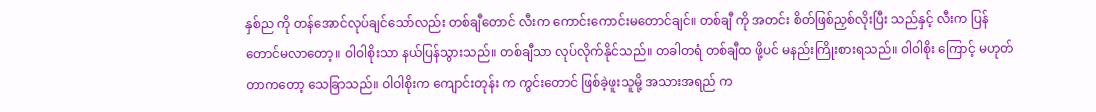နှစ်ည ကို တန်အောင်လုပ်ချင်သော်လည်း တစ်ချီတောင် လီးက ကောင်းကောင်းမတောင်ချင်။ တစ်ချီ ကို အတင်း စိတ်ဖြစ်ညှစ်လိုးပြီး သည်နှင့် လီးက ပြန်တောင်မလာတော့။ ဝါဝါစိုးသာ နယ်ပြန်သွားသည်။ တစ်ချီသာ လုပ်လိုက်နိုင်သည်။ တခါတရံ တစ်ချီထ ဖို့ပင် မနည်းကြိုးစားရသည်။ ဝါဝါစိုး ကြောင့် မဟုတ်တာကတော့ သေခြာသည်။ ဝါဝါစိုးက ကျောင်းတုန်း က ကွင်းတောင် ဖြစ်ခဲ့ဖူးသူမို့ အသားအရည် က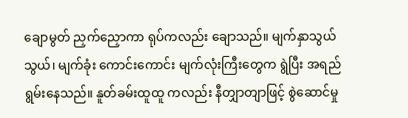ချောမွတ် ညှက်ညှောကာ ရုပ်ကလည်း ချောသည်။ မျက်နှာသွယ်သွယ်၊ မျက်ခုံး ကောင်းကောင်း မျက်လုံးကြီးတွေက ရွဲပြီး အရည်ရွမ်းနေသည်။ နူတ်ခမ်းထူထူ ကလည်း နီတျှာတျာဖြင့် စွဲဆောင်မှု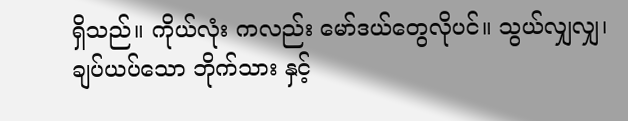ရှိသည်။ ကိုယ်လုံး ကလည်း မော်ဒယ်တွေလိုပင်။ သွယ်လျှလျှ၊ ချပ်ယပ်သော ဘိုက်သား နှင့်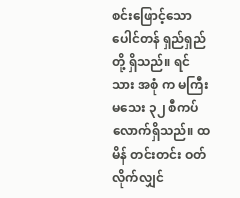စင်းဖြောင့်သော ပေါင်တန် ရှည်ရှည်တို့ ရှိသည်။ ရင်သား အစုံ က မကြီးမသေး ၃၂ စီကပ် လောက်ရှိသည်။ ထမိန် တင်းတင်း ဝတ်လိုက်လျှင်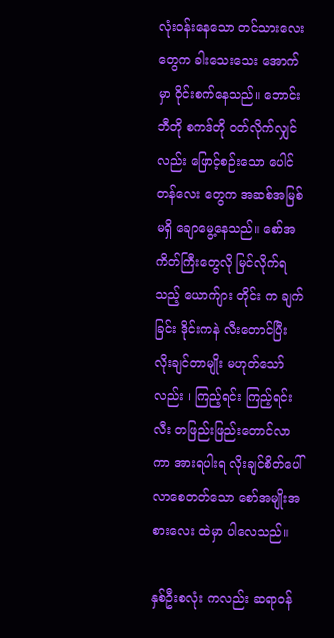လုံးဝန်းနေသော တင်သားလေးတွေက ခါးသေးသေး အောက်မှာ ဝိုင်းစက်နေသည်။ ဘောင်းဘီတို စကဒ်တို ဝတ်လိုက်လျှင်လည်း ဖြောင့်စဉ်းသော ပေါင်တန်လေး တွေက အဆစ်အမြစ်မရှိ ချောမွေ့နေသည်။ စော်အကိတ်ကြီးတွေလို မြင်လိုက်ရသည့် ယောက်ျား တိုင်း က ချက်ခြင်း ဒိုင်းကနဲ လီးတောင်ပြီး လိုးချင်တာမျိုး မဟုတ်သော်လည်း ၊ ကြည့်ရင်း ကြည့်ရင်း လီး တဖြည်းဖြည်းတောင်လာကာ အားရပါးရ လိုးချင်စိတ်ပေါ်လာစေတတ်သော စော်အမျိုးအစားလေး ထဲမှာ ပါလေသည်။

နှစ်ဦးစလုံး ကလည်း ဆရာဝန်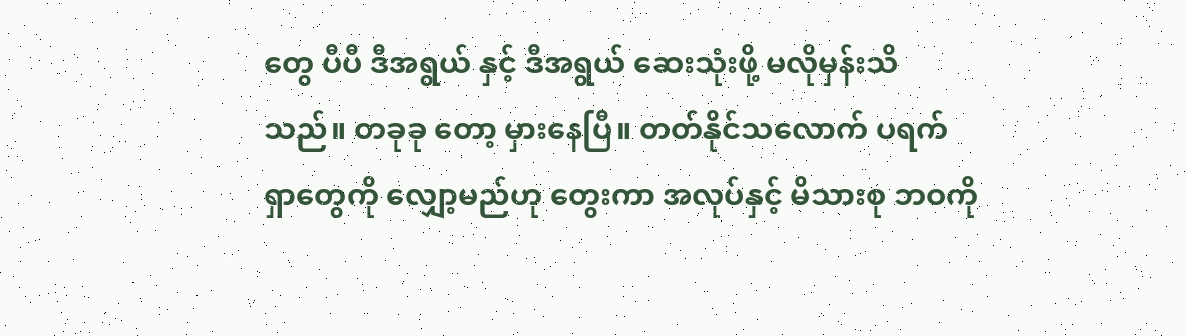တွေ ပီပီ ဒီအရွယ် နှင့် ဒီအရွယ် ဆေးသုံးဖို့ မလိုမှန်းသိသည်။ တခုခု တော့ မှားနေပြီ။ တတ်နိုင်သလောက် ပရက်ရှာတွေကို လျှော့မည်ဟု တွေးကာ အလုပ်နှင့် မိသားစု ဘဝကို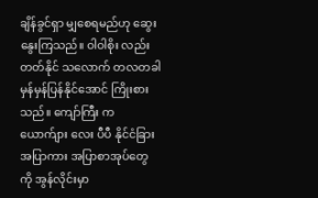ချိန်ခွင်ရှာ မျှစေရမည်ဟု ဆွေးနွေးကြသည်။ ဝါဝါစိုး လည်း တတ်နိုင် သလောက် တလတခါ မှန်မှန်ပြန်နိုင်အောင် ကြိုးစား သည်။ ကျော်ကြီး က ယောက်ျား လေး ပီပီ နိုင်ငံခြား အပြာကား အပြာစာအုပ်တွေ ကို အွန်လိုင်းမှာ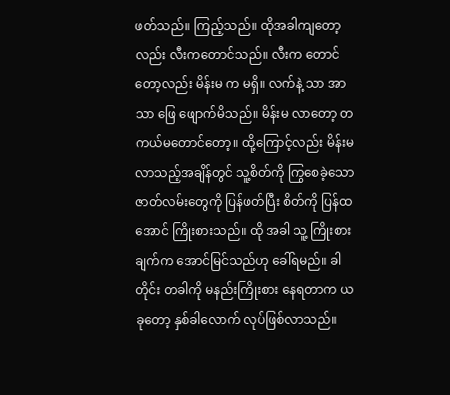ဖတ်သည်။ ကြည့်သည်။ ထိုအခါကျတော့လည်း လီးကတောင်သည်။ လီးက တောင်တော့လည်း မိန်းမ က မရှိ။ လက်နဲ့ သာ အာသာ ဖြေ ဖျောက်မိသည်။ မိန်းမ လာတော့ တကယ်မတောင်တော့။ ထို့ကြောင့်လည်း မိန်းမ လာသည့်အချိန်တွင် သူ့စိတ်ကို ကြွစေခဲ့သော ဇာတ်လမ်းတွေကို ပြန်ဖတ်ပြီး စိတ်ကို ပြန်ထအောင် ကြိုးစားသည်။ ထို အခါ သူ့ ကြိုးစားချက်က အောင်မြင်သည်ဟု ခေါ်ရမည်။ ခါတိုင်း တခါကို မနည်းကြိုးစား နေရတာက ယခုတော့ နှစ်ခါလောက် လုပ်ဖြစ်လာသည်။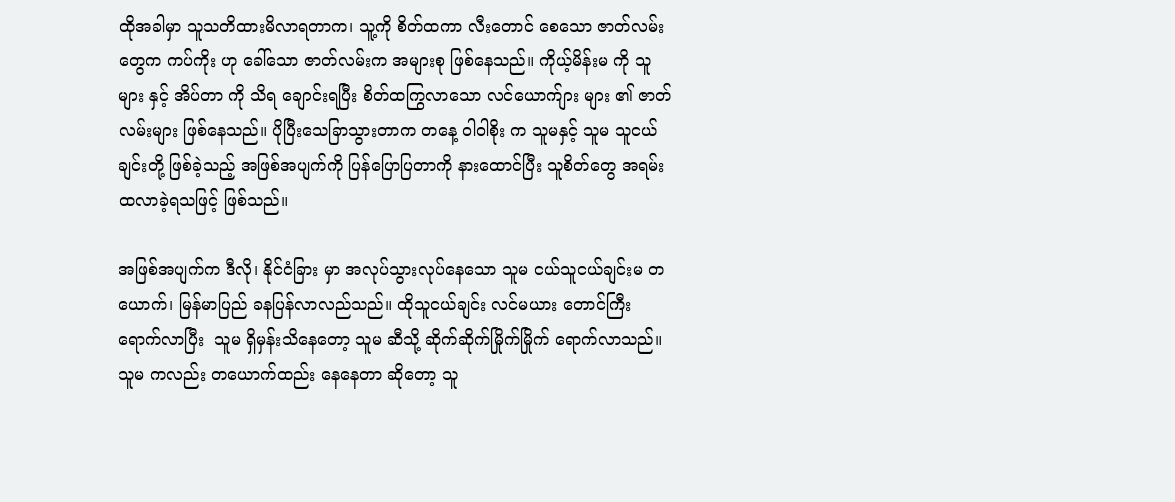ထိုအခါမှာ သူသတိထားမိလာရတာက၊ သူ့ကို စိတ်ထကာ လီးတောင် စေသော ဇာတ်လမ်းတွေက ကပ်ကိုး ဟု ခေါ်သော ဇာတ်လမ်းက အများစု ဖြစ်နေသည်။ ကိုယ့်မိန်းမ ကို သူများ နှင့် အိပ်တာ ကို သိရ ချောင်းရပြီး စိတ်ထကြွလာသော လင်ယောက်ျား များ ၏ ဇာတ်လမ်းများ ဖြစ်နေသည်။ ပိုပြီးသေခြာသွားတာက တနေ့ ဝါဝါစိုး က သူမနှင့် သူမ သူငယ်ချင်းတို့ ဖြစ်ခဲ့သည့် အဖြစ်အပျက်ကို ပြန်ပြောပြတာကို နားထောင်ပြီး သူစိတ်တွေ အရမ်းထလာခဲ့ရသဖြင့် ဖြစ်သည်။

အဖြစ်အပျက်က ဒီလို၊ နိုင်ငံခြား မှာ အလုပ်သွားလုပ်နေသော သူမ ငယ်သူငယ်ချင်းမ တယောက်၊ မြန်မာပြည် ခနပြန်လာလည်သည်။ ထိုသူငယ်ချင်း လင်မယား တောင်ကြီး ရောက်လာပြီး  သူမ ရှိမှန်းသိနေတော့ သူမ ဆီသို့ ဆိုက်ဆိုက်မြိုက်မြိုက် ရောက်လာသည်။ သူမ ကလည်း တယောက်ထည်း နေနေတာ ဆိုတော့ သူ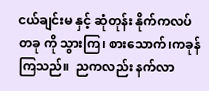ငယ်ချင်းမ နှင့် ဆုံတုန်း နိုက်ကလပ် တခု ကို သွားကြ၊ စားသောက်၊ကခုန်ကြသည်။  ညကလည်း နက်လာ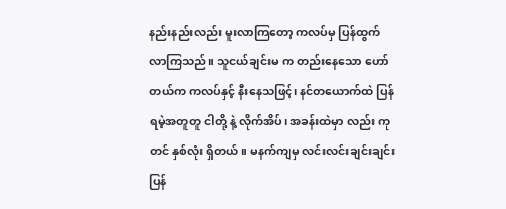နည်းနည်းလည်း မူးလာကြတော့ ကလပ်မှ ပြန်ထွက်လာကြသည်။ သူငယ်ချင်းမ က တည်းနေသော ဟော်တယ်က ကလပ်နှင့် နီးနေသဖြင့်၊ နင်တယောက်ထဲ ပြန်ရမဲ့အတူတူ ငါတို့ နဲ့ လိုက်အိပ်၊ အခန်းထဲမှာ လည်း ကုတင် နှစ်လုံး ရှိတယ်။ မနက်ကျမှ လင်းလင်းချင်းချင်း ပြန်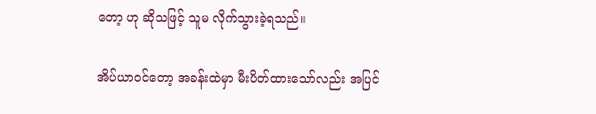တော့ ဟု ဆိုသဖြင့် သူမ လိုက်သွားခဲ့ရသည်။

အိပ်ယာဝင်တော့ အခန်းထဲမှာ မီးပိတ်ထားသော်လည်း အပြင်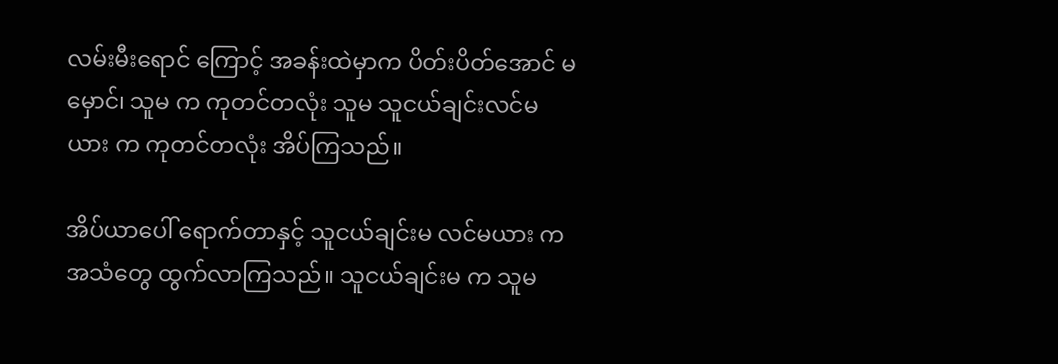လမ်းမီးရောင် ကြောင့် အခန်းထဲမှာက ပိတ်းပိတ်အောင် မမှောင်၊ သူမ က ကုတင်တလုံး သူမ သူငယ်ချင်းလင်မယား က ကုတင်တလုံး အိပ်ကြသည်။

အိပ်ယာပေါ် ရောက်တာနှင့် သူငယ်ချင်းမ လင်မယား က အသံတွေ ထွက်လာကြသည်။ သူငယ်ချင်းမ က သူမ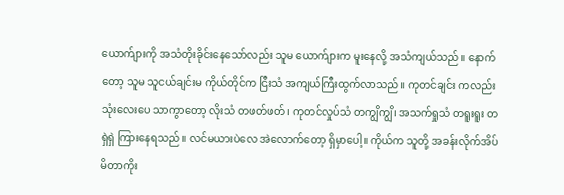ယောက်ျားကို အသံတိုးခိုင်းနေသော်လည်း သူမ ယောက်ျားက မူးနေလို့ အသံကျယ်သည်။ နောက်တော့ သူမ သူငယ်ချင်းမ ကိုယ်တိုင်က ငြီးသံ အကျယ်ကြီးထွက်လာသည်။ ကုတင်ချင်း ကလည်း သုံးလေးပေ သာကွာတော့ လိုးသံ တဖတ်ဖတ်၊ ကုတင်လှုပ်သံ တကျွိကျွိ၊ အသက်ရှုသံ တရူးရူး တရှဲရှဲ ကြားနေရသည်။ လင်မယားပဲလေ အဲလောက်တော့ ရှိမှာပေါ့။ ကိုယ်က သူတို့ အခန်းလိုက်အိပ်မိတာကိုး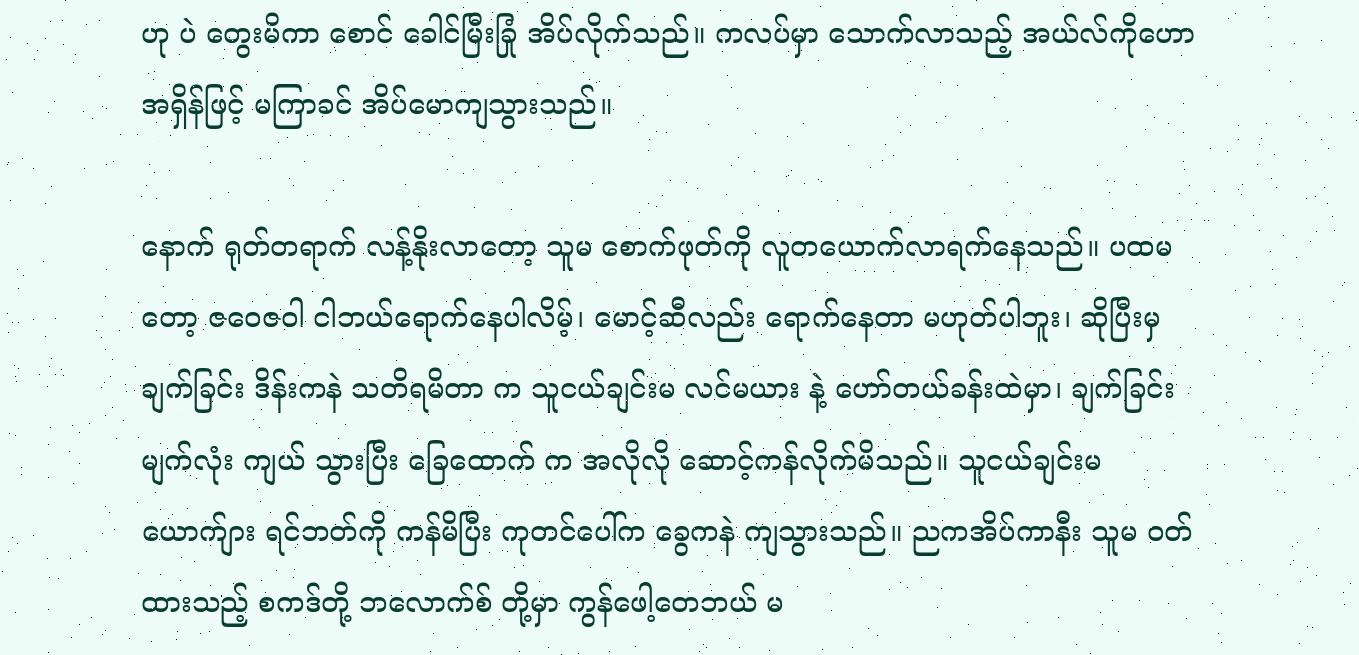ဟု ပဲ တွေးမိကာ စောင် ခေါင်မြီးခြုံ အိပ်လိုက်သည်။ ကလပ်မှာ သောက်လာသည့် အယ်လ်ကိုဟော အရှိန်ဖြင့် မကြာခင် အိပ်မောကျသွားသည်။

နောက် ရုတ်တရာက် လန့်နိုးလာတော့ သူမ စောက်ဖုတ်ကို လူတယောက်လာရက်နေသည်။ ပထမ တော့ ဇဝေဇဝါ ငါဘယ်ရောက်နေပါလိမ့်၊ မောင့်ဆီလည်း ရောက်နေတာ မဟုတ်ပါဘူး၊ ဆိုပြီးမှ ချက်ခြင်း ဒိန်းကနဲ သတိရမိတာ က သူငယ်ချင်းမ လင်မယား နဲ့ ဟော်တယ်ခန်းထဲမှာ၊ ချက်ခြင်း မျက်လုံး ကျယ် သွားပြီး ခြေထောက် က အလိုလို ဆောင့်ကန်လိုက်မိသည်။ သူငယ်ချင်းမ ယောက်ျား ရင်ဘတ်ကို ကန်မိပြီး ကုတင်ပေါ်က ခွေကနဲ ကျသွားသည်။ ညကအိပ်ကာနီး သူမ ဝတ်ထားသည့် စကဒ်တို့ ဘလောက်စ် တို့မှာ ကွန်ဖေါ့တေဘယ် မ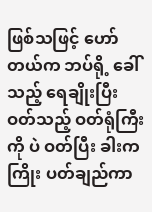ဖြစ်သဖြင့် ဟော်တယ်က ဘပ်ရို့ ခေါ်သည့် ရေချိုးပြီး ဝတ်သည့် ဝတ်ရုံကြီးကို ပဲ ဝတ်ပြီး ခါးက ကြိုး ပတ်ချည်ကာ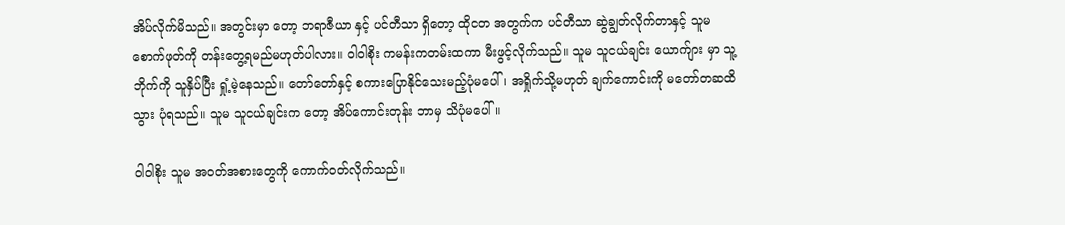အိပ်လိုက်မိသည်။ အတွင်းမှာ တော့ ဘရာဇီယာ နှင့် ပင်တီသာ ရှိတော့ ထိုငတ အတွက်က ပင်တီသာ ဆွဲချွတ်လိုက်တာနှင့် သူမ စောက်ဖုတ်ကို တန်းတွေ့ရမည်မဟုတ်ပါလား။ ဝါဝါစိုး ကမန်းကတမ်းထကာ မီးဖွင့်လိုက်သည်။ သူမ သူငယ်ချင်း ယောက်ျား မှာ သူ့ဘိုက်ကို သူနှိပ်ပြီး ရှုံ့မဲ့နေသည်။ တော်တော်နှင့် စကားပြောနိုင်သေးမည့်ပုံမပေါ်၊ အရှိုက်သို့မဟုတ် ချက်ကောင်းကို မတော်တဆထိသွား ပုံရသည်။ သူမ သူငယ်ချင်းက တော့ အိပ်ကောင်းတုန်း ဘာမှ သိပုံမပေါ်။

ဝါဝါစိုး သူမ အဝတ်အစားတွေကို ကောက်ဝတ်လိုက်သည်။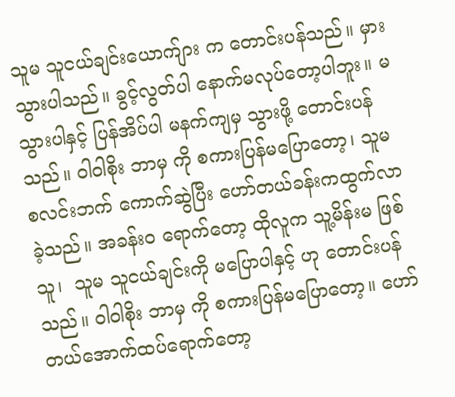သူမ သူငယ်ချင်းယောက်ျား က တောင်းပန်သည်။ မှားသွားပါသည်။ ခွင့်လွတ်ပါ နောက်မလုပ်တော့ပါဘူး။ မသွားပါနှင့် ပြန်အိပ်ပါ မနက်ကျမှ သွားဖို့ တောင်းပန်သည်။ ဝါဝါစိုး ဘာမှ ကို စကားပြန်မပြောတော့၊ သူမ စလင်းဘက် ကောက်ဆွဲပြီး ဟော်တယ်ခန်းကထွက်လာခဲ့သည်။ အခန်းဝ ရောက်တော့ ထိုလူက သူ့မိန်းမ ဖြစ်သူ၊  သူမ သူငယ်ချင်းကို မပြောပါနှင့် ဟု တောင်းပန်သည်။ ဝါဝါစိုး ဘာမှ ကို စကားပြန်မပြောတော့။ ဟော်တယ်အောက်ထပ်ရောက်တော့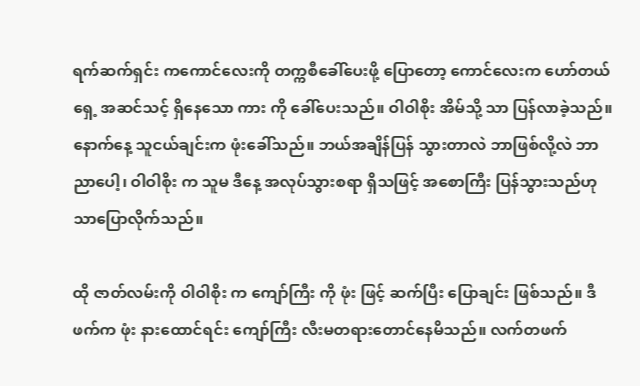ရက်ဆက်ရှင်း ကကောင်လေးကို တက္ကစီခေါ်ပေးဖို့ ပြောတော့ ကောင်လေးက ဟော်တယ်ရှေ့ အဆင်သင့် ရှိနေသော ကား ကို ခေါ်ပေးသည်။ ဝါဝါစိုး အိမ်သို့ သာ ပြန်လာခဲ့သည်။  နောက်နေ့ သူငယ်ချင်းက ဖုံးခေါ်သည်။ ဘယ်အချိန်ပြန် သွားတာလဲ ဘာဖြစ်လို့လဲ ဘာညာပေါ့၊ ဝါဝါစိုး က သူမ ဒီနေ့ အလုပ်သွားစရာ ရှိသဖြင့် အစောကြီး ပြန်သွားသည်ဟု သာပြောလိုက်သည်။

ထို ဇာတ်လမ်းကို ဝါဝါစိုး က ကျော်ကြီး ကို ဖုံး ဖြင့် ဆက်ပြီး ပြောချင်း ဖြစ်သည်။ ဒီဖက်က ဖုံး နားထောင်ရင်း ကျော်ကြီး လီးမတရားတောင်နေမိသည်။ လက်တဖက်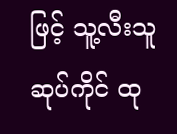ဖြင့် သူ့လီးသူ ဆုပ်ကိုင် ထု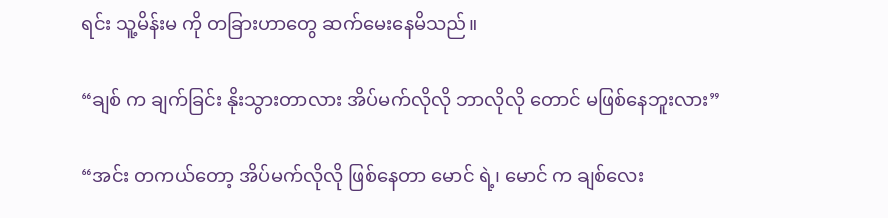ရင်း သူ့မိန်းမ ကို တခြားဟာတွေ ဆက်မေးနေမိသည်။

“ချစ် က ချက်ခြင်း နိုးသွားတာလား အိပ်မက်လိုလို ဘာလိုလို တောင် မဖြစ်နေဘူးလား”

“အင်း တကယ်တော့ အိပ်မက်လိုလို ဖြစ်နေတာ မောင် ရဲ့၊ မောင် က ချစ်လေး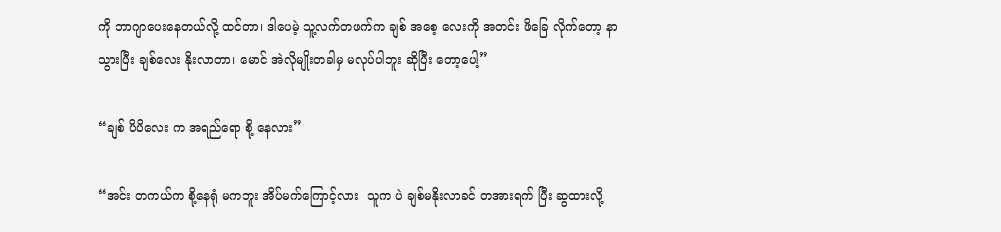ကို ဘာဂျာပေးနေတယ်လို့ ထင်တာ၊ ဒါပေမဲ့ သူ့လက်တဖက်က ချစ် အစေ့ လေးကို အတင်း ဖိခြေ လိုက်တော့ နာသွားပြီး ချစ်လေး နိုးလာတာ၊ မောင် အဲလိုမျိုးတခါမှ မလုပ်ပါဘူး ဆိုပြီး တော့ပေါ့”

“ချစ် ပိပိလေး က အရည်ရော စို့ နေလား”

“အင်း တကယ်က စို့နေရုံ မကဘူး အိပ်မက်ကြောင့်လား  သူက ပဲ ချစ်မနိုးလာခင် တအားရက် ပြီး ဆွထားလို့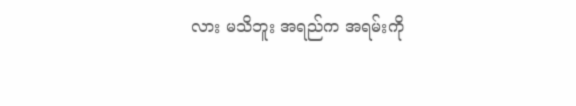လား မသိဘူး အရည်က အရမ်းကို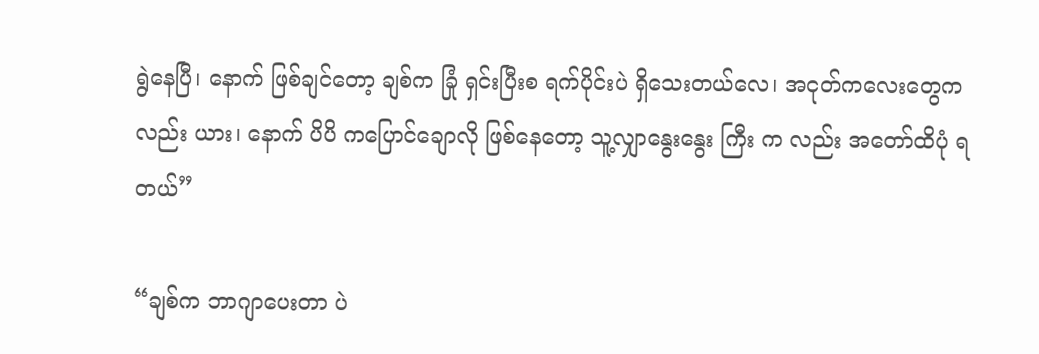ရွဲနေပြီ၊ နောက် ဖြစ်ချင်တော့ ချစ်က ခြုံ ရှင်းပြီးစ ရက်ပိုင်းပဲ ရှိသေးတယ်လေ၊ အငုတ်ကလေးတွေကလည်း ယား၊ နောက် ပိပိ ကပြောင်ချောလို ဖြစ်နေတော့ သူ့လျှာနွေးနွေး ကြီး က လည်း အတော်ထိပုံ ရတယ်”

“ချစ်က ဘာဂျာပေးတာ ပဲ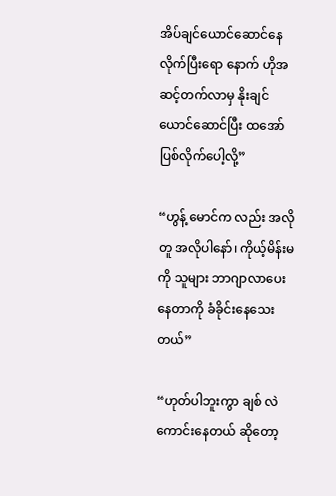အိပ်ချင်ယောင်ဆောင်နေလိုက်ပြီးရော နောက် ဟိုအဆင့်တက်လာမှ နိုးချင်ယောင်ဆောင်ပြီး ထအော်ပြစ်လိုက်ပေါ့လို့”

“ဟွန့် မောင်က လည်း အလိုတူ အလိုပါနော်၊ ကိုယ့်မိန်းမ ကို သူများ ဘာဂျာလာပေးနေတာကို ခံခိုင်းနေသေးတယ်”

“ဟုတ်ပါဘူးကွာ ချစ် လဲ ကောင်းနေတယ် ဆိုတော့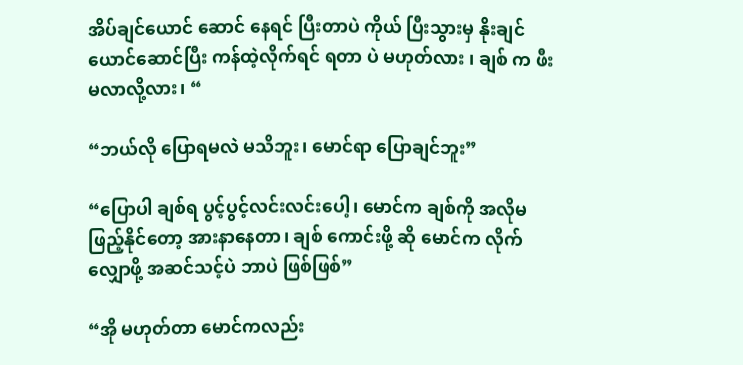အိပ်ချင်ယောင် ဆောင် နေရင် ပြီးတာပဲ ကိုယ် ပြီးသွားမှ နိုးချင်ယောင်ဆောင်ပြီး ကန်ထဲ့လိုက်ရင် ရတာ ပဲ မဟုတ်လား ၊ ချစ် က ဖီးမလာလို့လား၊ “

“ဘယ်လို ပြောရမလဲ မသိဘူး၊ မောင်ရာ ပြောချင်ဘူး”

“ပြောပါ ချစ်ရ ပွင့်ပွင့်လင်းလင်းပေါ့၊ မောင်က ချစ်ကို အလိုမဖြည့်နိုင်တော့ အားနာနေတာ၊ ချစ် ကောင်းဖို့ ဆို မောင်က လိုက်လျှောဖို့ အဆင်သင့်ပဲ ဘာပဲ ဖြစ်ဖြစ်”

“အို မဟုတ်တာ မောင်ကလည်း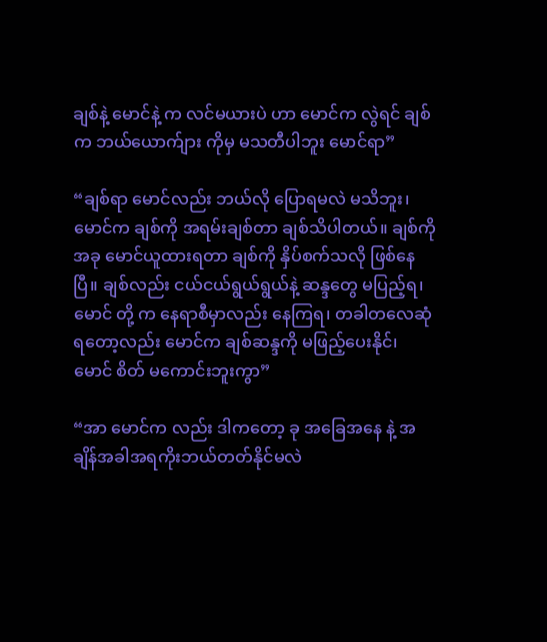ချစ်နဲ့ မောင်နဲ့ က လင်မယားပဲ ဟာ မောင်က လွဲရင် ချစ်က ဘယ်ယောက်ျား ကိုမှ မသတီပါဘူး မောင်ရာ”

“ချစ်ရာ မောင်လည်း ဘယ်လို ပြောရမလဲ မသိဘူး၊ မောင်က ချစ်ကို အရမ်းချစ်တာ ချစ်သိပါတယ်။ ချစ်ကို အခု မောင်ယူထားရတာ ချစ်ကို နှိပ်စက်သလို ဖြစ်နေပြီ။ ချစ်လည်း ငယ်ငယ်ရွယ်ရွယ်နဲ့ ဆန္ဒတွေ မပြည့်ရ၊ မောင် တို့ က နေရာစီမှာလည်း နေကြရ၊ တခါတလေဆုံရတော့လည်း မောင်က ချစ်ဆန္ဒကို မဖြည့်ပေးနိုင်၊ မောင် စိတ် မကောင်းဘူးကွာ”

“အာ မောင်က လည်း ဒါကတော့ ခု အခြေအနေ နဲ့ အချိန်အခါအရကိုးဘယ်တတ်နိုင်မလဲ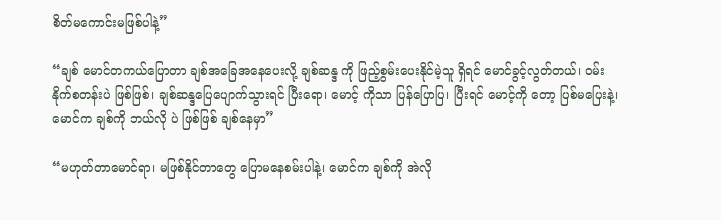စိတ်မကောင်းမဖြစ်ပါနဲ့”

“ချစ် မောင်တကယ်ပြောတာ ချစ်အခြေအနေပေးလို့ ချစ်ဆန္ဒ ကို ဖြည့်စွမ်းပေးနိုင်မဲ့သူ ရှိရင် မောင်ခွင့်လွတ်တယ်၊ ဝမ်းနိုက်စတန်းပဲ ဖြစ်ဖြစ်၊ ချစ်ဆန္ဒပြေပျောက်သွားရင် ပြီးရော၊ မောင့် ကိုသာ ပြန်ပြောပြ၊ ပြီးရင် မောင့်ကို တော့ ပြစ်မပြေးနဲ့၊ မောင်က ချစ်ကို ဘယ်လို ပဲ ဖြစ်ဖြစ် ချစ်နေမှာ”

“မဟုတ်တာမောင်ရာ၊ မဖြစ်နိုင်တာတွေ ပြောမနေစမ်းပါနဲ့၊ မောင်က ချစ်ကို အဲလို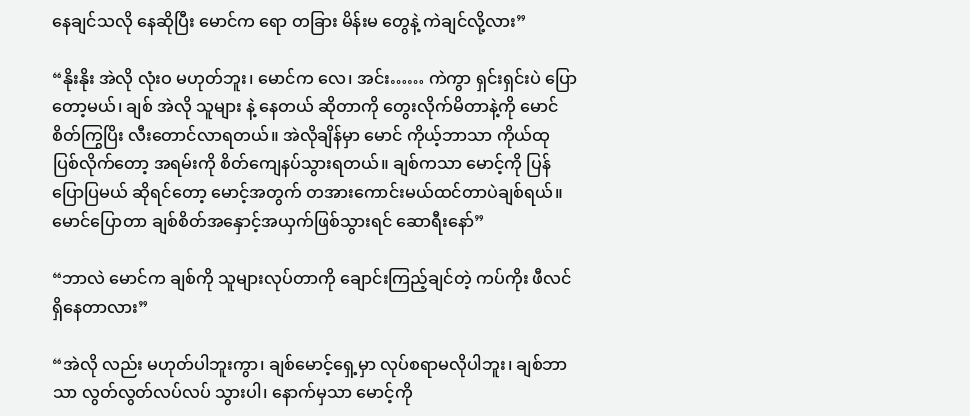နေချင်သလို နေဆိုပြီး မောင်က ရော တခြား မိန်းမ တွေနဲ့ ကဲချင်လို့လား”

“နိုးနိုး အဲလို လုံးဝ မဟုတ်ဘူး၊ မောင်က လေ၊ အင်း…… ကဲကွာ ရှင်းရှင်းပဲ ပြောတော့မယ်၊ ချစ် အဲလို သူများ နဲ့ နေတယ် ဆိုတာကို တွေးလိုက်မိတာနဲ့ကို မောင် စိတ်ကြွပြိး လီးတောင်လာရတယ်။ အဲလိုချိန်မှာ မောင် ကိုယ့်ဘာသာ ကိုယ်ထု ပြစ်လိုက်တော့ အရမ်းကို စိတ်ကျေနပ်သွားရတယ်။ ချစ်ကသာ မောင့်ကို ပြန်ပြောပြမယ် ဆိုရင်တော့ မောင့်အတွက် တအားကောင်းမယ်ထင်တာပဲချစ်ရယ်။ မောင်ပြောတာ ချစ်စိတ်အနှောင့်အယှက်ဖြစ်သွားရင် ဆောရီးနော်”

“ဘာလဲ မောင်က ချစ်ကို သူများလုပ်တာကို ချောင်းကြည့်ချင်တဲ့ ကပ်ကိုး ဖီလင် ရှိနေတာလား”

“အဲလို လည်း မဟုတ်ပါဘူးကွာ၊ ချစ်မောင့်ရှေ့မှာ လုပ်စရာမလိုပါဘူး၊ ချစ်ဘာသာ လွတ်လွတ်လပ်လပ် သွားပါ၊ နောက်မှသာ မောင့်ကို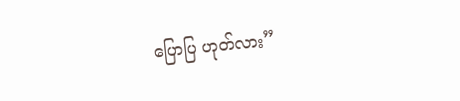ပြောပြ ဟုတ်လား”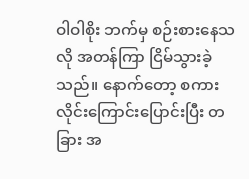ဝါဝါစိုး ဘက်မှ စဉ်းစားနေသလို အတန်ကြာ ငြိမ်သွားခဲ့သည်။ နောက်တော့ စကားလိုင်းကြောင်းပြောင်းပြီး တခြား အ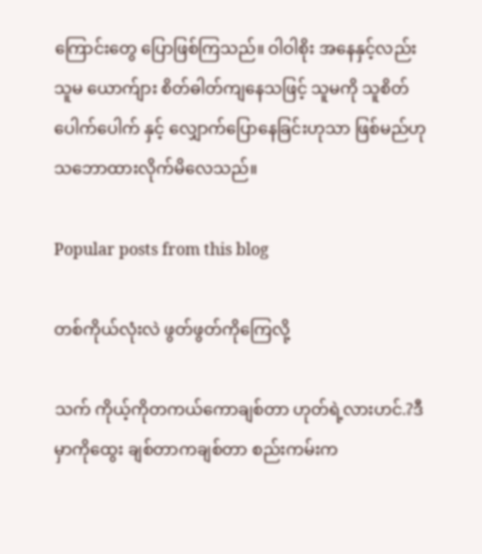ကြောင်းတွေ ပြောဖြစ်ကြသည်။ ဝါဝါစိုး အနေနှင့်လည်း သူမ ယောက်ျား စိတ်ဓါတ်ကျနေသဖြင့် သူမကို သူစိတ်ပေါက်ပေါက် နှင့် လျှောက်ပြောနေခြင်းဟုသာ ဖြစ်မည်ဟု သဘောထားလိုက်မိလေသည်။

Popular posts from this blog

တစ်ကိုယ်လုံးလဲ ဖွတ်ဖွတ်ကိုကြေလို့

သက် ကိုယ့်ကိုတကယ်ကောချစ်တာ ဟုတ်ရဲ့လားဟင်.?ဒီမှာကိုထွေး ချစ်တာကချစ်တာ စည်းကမ်းက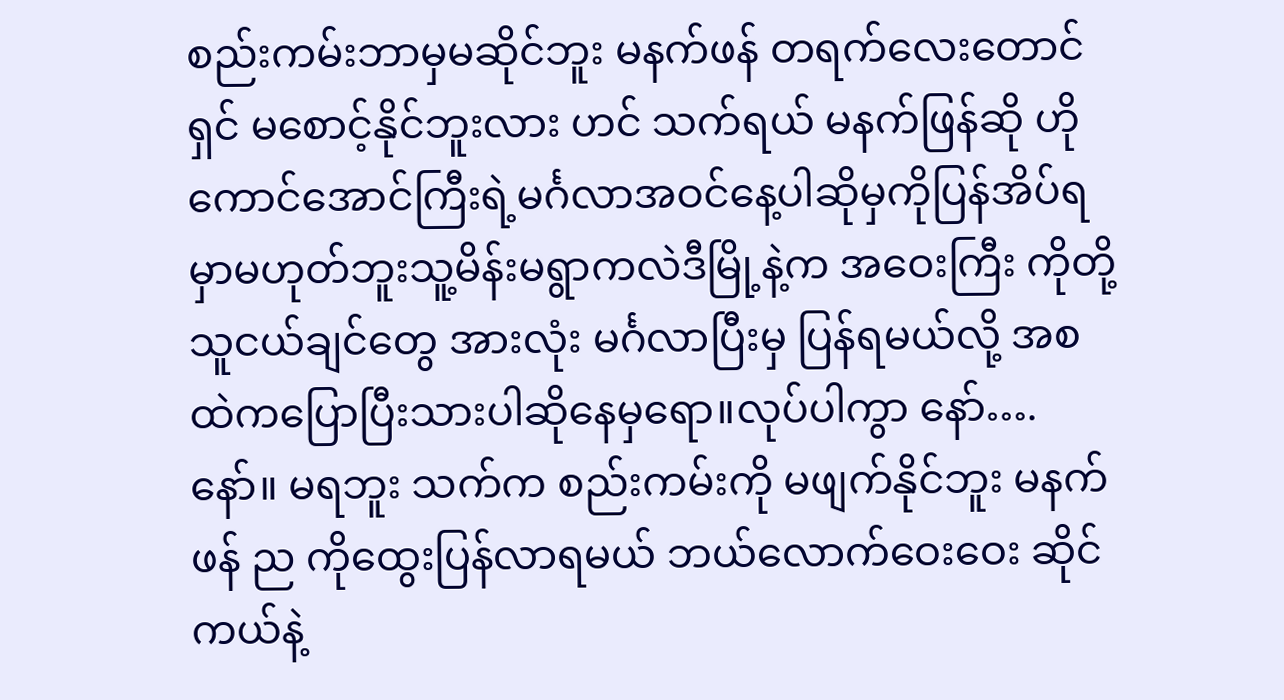စည်းကမ်းဘာမှမဆိုင်ဘူး မနက်ဖန် တရက်လေးတောင်ရှင် မစောင့်နိုင်ဘူးလား ဟင် သက်ရယ် မနက်ဖြန်ဆို ဟိုကောင်အောင်ကြီးရဲ့မင်္ဂလာအဝင်နေ့ပါဆိုမှကိုပြန်အိပ်ရမှာမဟုတ်ဘူးသူ့မိန်းမရွာကလဲဒီမြို့နဲ့က အဝေးကြီး ကိုတို့သူငယ်ချင်တွေ အားလုံး မင်္ဂလာပြီးမှ ပြန်ရမယ်လို့ အစထဲကပြောပြီးသားပါဆိုနေမှရော။လုပ်ပါကွာ နော်….နော်။ မရဘူး သက်က စည်းကမ်းကို မဖျက်နိုင်ဘူး မနက်ဖန် ည ကိုထွေးပြန်လာရမယ် ဘယ်လောက်ဝေးဝေး ဆိုင်ကယ်နဲ့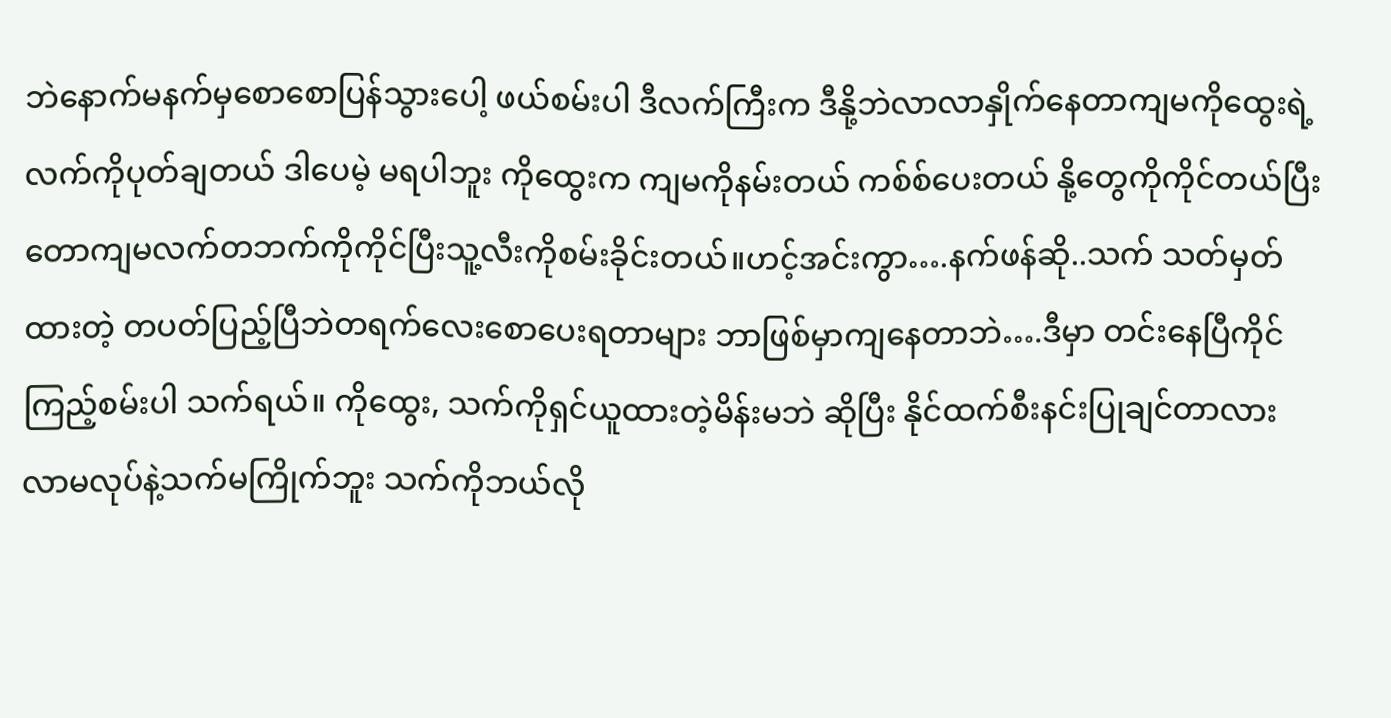ဘဲနောက်မနက်မှစောစောပြန်သွားပေါ့ ဖယ်စမ်းပါ ဒီလက်ကြီးက ဒီနို့ဘဲလာလာနှိုက်နေတာကျမကိုထွေးရဲ့လက်ကိုပုတ်ချတယ် ဒါပေမဲ့ မရပါဘူး ကိုထွေးက ကျမကိုနမ်းတယ် ကစ်စ်ပေးတယ် နို့တွေကိုကိုင်တယ်ပြီးတောကျမလက်တဘက်ကိုကိုင်ပြီးသူ့လီးကိုစမ်းခိုင်းတယ်။ဟင့်အင်းကွာ….နက်ဖန်ဆို..သက် သတ်မှတ်ထားတဲ့ တပတ်ပြည့်ပြီဘဲတရက်လေးစောပေးရတာများ ဘာဖြစ်မှာကျနေတာဘဲ….ဒီမှာ တင်းနေပြီကိုင်ကြည့်စမ်းပါ သက်ရယ်။ ကိုထွေး, သက်ကိုရှင်ယူထားတဲ့မိန်းမဘဲ ဆိုပြီး နိုင်ထက်စီးနင်းပြုချင်တာလား လာမလုပ်နဲ့သက်မကြိုက်ဘူး သက်ကိုဘယ်လို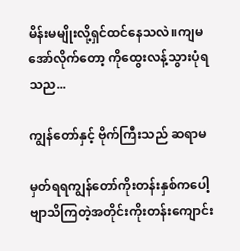မိန်းမမျိုးလို့ရှင်ထင်နေသလဲ။ကျမ အော်လိုက်တော့ ကိုထွေးလန့်သွားပုံရသည...

ကျွန်တော်နှင့် ဗိုက်ကြီးသည် ဆရာမ

မှတ်ရရကျွန်တော်ကိုးတန်းနှစ်ကပေါ့ဗျာသိကြတဲ့အတိုင်းကိုးတန်းကျောင်း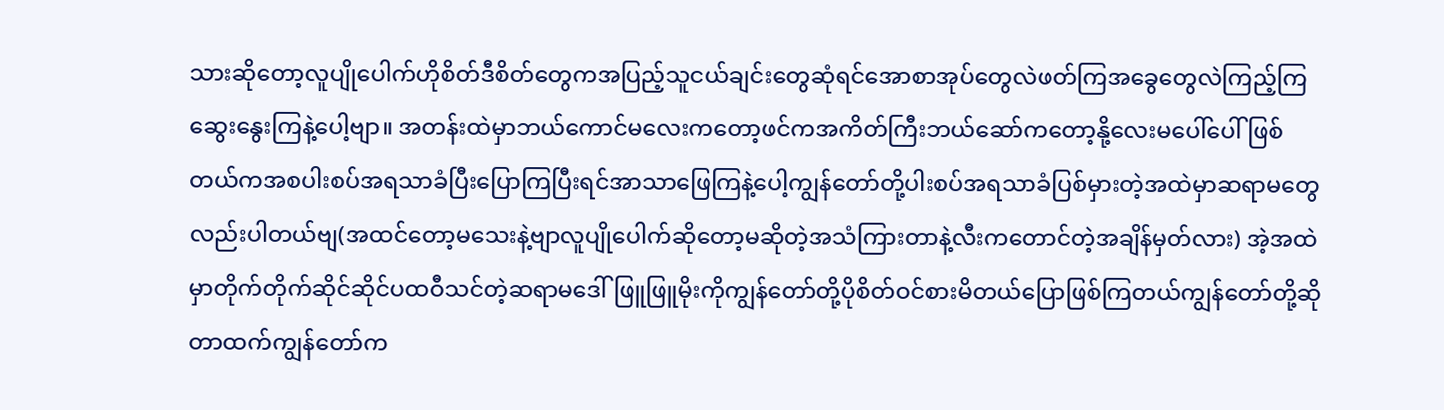သားဆိုတော့လူပျိုပေါက်ဟိုစိတ်ဒီစိတ်တွေကအပြည့်သူငယ်ချင်းတွေဆုံရင်အောစာအုပ်တွေလဲဖတ်ကြအခွေတွေလဲကြည့်ကြဆွေးနွေးကြနဲ့ပေါ့ဗျာ။ အတန်းထဲမှာဘယ်ကောင်မလေးကတော့ဖင်ကအကိတ်ကြီးဘယ်ဆော်ကတော့နို့လေးမပေါ်ပေါ်ဖြစ်တယ်ကအစပါးစပ်အရသာခံပြီးပြောကြပြီးရင်အာသာဖြေကြနဲ့ပေါ့ကျွန်တော်တို့ပါးစပ်အရသာခံပြစ်မှားတဲ့အထဲမှာဆရာမတွေလည်းပါတယ်ဗျ(အထင်တော့မသေးနဲ့ဗျာလူပျိုပေါက်ဆိုတော့မဆိုတဲ့အသံကြားတာနဲ့လီးကတောင်တဲ့အချိန်မှတ်လား) အဲ့အထဲမှာတိုက်တိုက်ဆိုင်ဆိုင်ပထဝီသင်တဲ့ဆရာမဒေါ်ဖြူဖြူမိုးကိုကျွန်တော်တို့ပိုစိတ်ဝင်စားမိတယ်ပြောဖြစ်ကြတယ်ကျွန်တော်တို့ဆိုတာထက်ကျွန်တော်က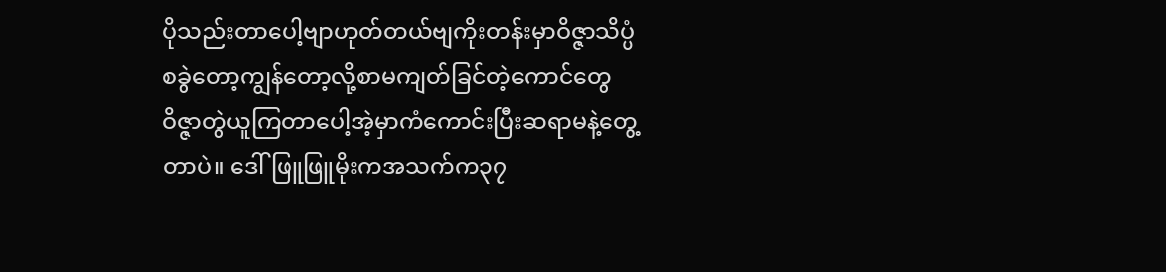ပိုသည်းတာပေါ့ဗျာဟုတ်တယ်ဗျကိုးတန်းမှာဝိဇ္ဇာသိပ္ပံစခွဲတော့ကျွန်တော့လို့စာမကျတ်ခြင်တဲ့ကောင်တွေဝိဇ္ဇာတွဲယူကြတာပေါ့အဲ့မှာကံကောင်းပြီးဆရာမနဲ့တွေ့တာပဲ။ ဒေါ်ဖြူဖြူမိုးကအသက်က၃၇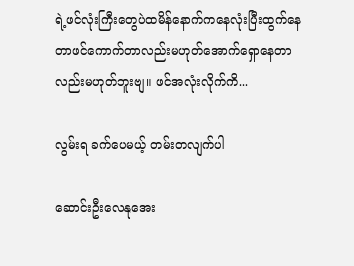ရဲ့ဖင်လုံးကြီးတွေပဲထမိန်နောက်ကနေလုံးပြီးထွက်နေတာဖင်ကောက်တာလည်းမဟုတ်အောက်ရှောနေတာလည်းမဟုတ်ဘူးဗျ။ ဖင်အလုံးလိုက်ကိ...

လွမ်းရ ခက်ပေမယ့် တမ်းတလျက်ပါ

ဆောင်းဦးလေနုအေး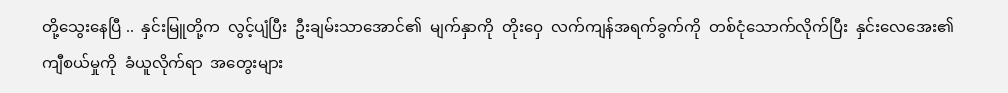တို့သွေးနေပြီ ..  နှင်းမြူတို့က  လွင့်ပျံပြီး  ဦးချမ်းသာအောင်၏  မျက်နှာကို  တိုးဝှေ  လက်ကျန်အရက်ခွက်ကို  တစ်ငုံသောက်လိုက်ပြီး  နှင်းလေအေး၏  ကျီစယ်မှုကို  ခံယူလိုက်ရာ  အတွေးများ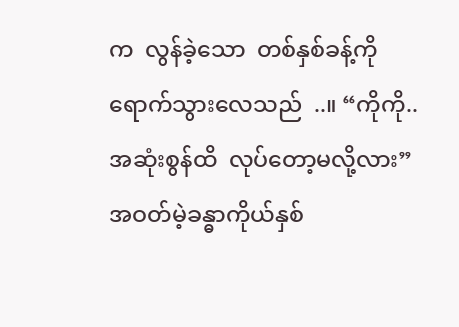က  လွန်ခဲ့သော  တစ်နှစ်ခန့်ကို  ရောက်သွားလေသည်  ..။ “ကိုကို..  အဆုံးစွန်ထိ  လုပ်တော့မလို့လား” အဝတ်မဲ့ခန္ဓာကိုယ်နှစ်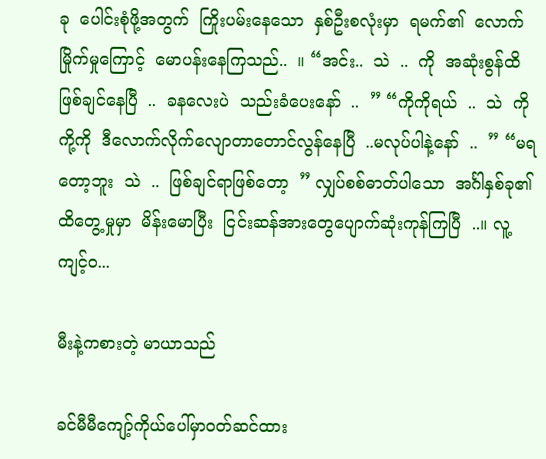ခု  ပေါင်းစုံဖို့အတွက်  ကြိုးပမ်းနေသော  နှစ်ဦးစလုံးမှာ  ရမက်၏  လောက်မြိုက်မှုကြောင့်  မောပန်းနေကြသည်..  ။ “အင်း..  သဲ  ..  ကို  အဆုံးစွန်ထိ  ဖြစ်ချင်နေပြီ  ..  ခနလေးပဲ  သည်းခံပေးနော်  ..  ” “ကိုကိုရယ်  ..  သဲ  ကိုကို့ကို  ဒီလောက်လိုက်လျောတာတောင်လွန်နေပြီ  ..မလုပ်ပါနဲ့နော်  ..  ” “မရတော့ဘူး  သဲ  ..  ဖြစ်ချင်ရာဖြစ်တော့  ” လျှပ်စစ်ဓာတ်ပါသော  အင်္ဂါနှစ်ခု၏  ထိတွေ့မှုမှာ  မိန်းမောပြီး  ငြင်းဆန်အားတွေပျောက်ဆုံးကုန်ကြပြီ  ..။ လူ့ကျင့်ဝ...

မီးနဲ့ကစားတဲ့ မာယာသည်

ခင်မီမီကျော့်ကိုယ်ပေါ်မှာဝတ်ဆင်ထား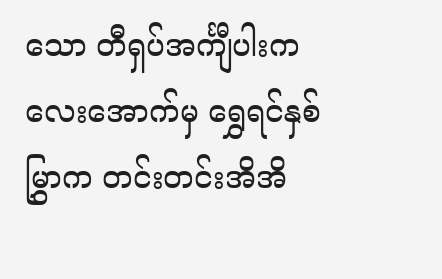သော တီရှပ်အင်္ကျီပါးကလေးအောက်မှ ရွှေရင်နှစ်မြွှာက တင်းတင်းအိအိ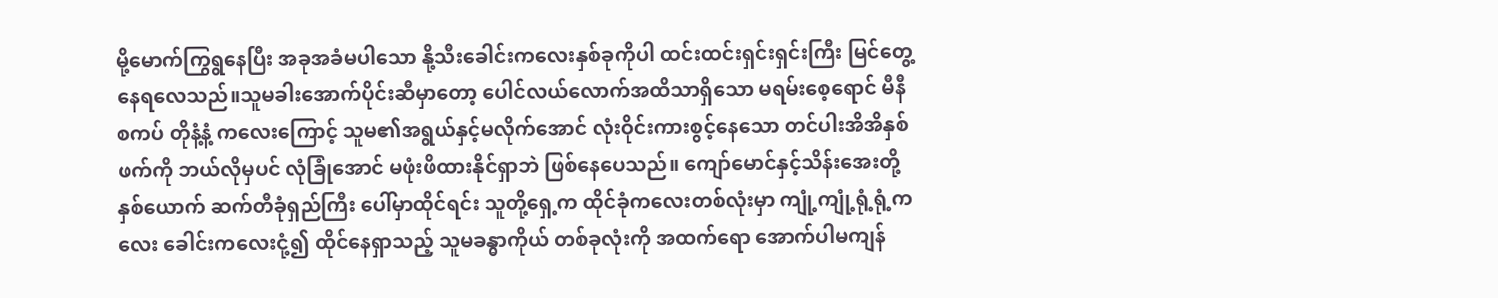မို့မောက်ကြွရွနေပြီး အခုအခံမပါသော နို့သီးခေါင်းကလေးနှစ်ခုကိုပါ ထင်းထင်းရှင်းရှင်းကြီး မြင်တွေ့နေရလေသည်။သူမခါးအောက်ပိုင်းဆီမှာတော့ ပေါင်လယ်လောက်အထိသာရှိသော မရမ်းစေ့ရောင် မီနီစကပ် တိုနံ့နံ့ ကလေးကြောင့် သူမ၏အရွယ်နှင့်မလိုက်အောင် လုံးဝိုင်းကားစွင့်နေသော တင်ပါးအိအိနှစ်ဖက်ကို ဘယ်လိုမှပင် လုံခြုံအောင် မဖုံးဖိထားနိုင်ရှာဘဲ ဖြစ်နေပေသည်။ ကျော်မောင်နှင့်သိန်းအေးတို့နှစ်ယောက် ဆက်တီခုံရှည်ကြီး ပေါ်မှာထိုင်ရင်း သူတို့ရှေ့က ထိုင်ခုံကလေးတစ်လုံးမှာ ကျုံ့ကျုံ့ရုံ့ရုံ့ကလေး ခေါင်းကလေးငုံ့၍ ထိုင်နေရှာသည့် သူမခန္ဓာကိုယ် တစ်ခုလုံးကို အထက်ရော အောက်ပါမကျန်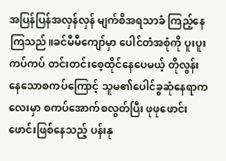အပြန်ပြန်အလှန်လှန် မျက်စိအရသာခံ ကြည့်နေကြသည်။ခင်မီမီကျော်မှာ ပေါင်တံအစုံကို ပူးပူးကပ်ကပ် တင်းတင်းစေ့ထိုင်နေပေမယ့် တိုလွန်းနေသောစကပ်ကြောင့် သူမ၏ပေါင်ခွဆုံနေရာကလေးမှာ စကပ်အောက်စလွတ်ပြီး ဖုဖုဖောင်းဖောင်းဖြစ်နေသည့် ပန်းနု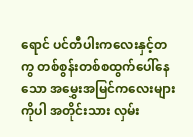ရောင် ပင်တီပါးကလေးနှင့်တကွ တစ်စွန်းတစ်စထွက်ပေါ်နေသော အမွှေးအမြင်ကလေးများကိုပါ အတိုင်းသား လှမ်း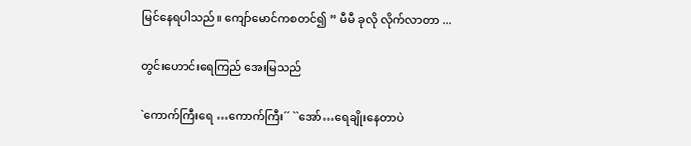မြင်နေရပါသည်။ ကျော်မောင်ကစတင်၍ ” မီမီ ခုလို လိုက်လာတာ ...

တွင်းဟောင်းရေကြည် အေးမြသည်

`ကောက်ကြီးရေ …ကောက်ကြီး´´ ``အော်…ရေချိုးနေတာပဲ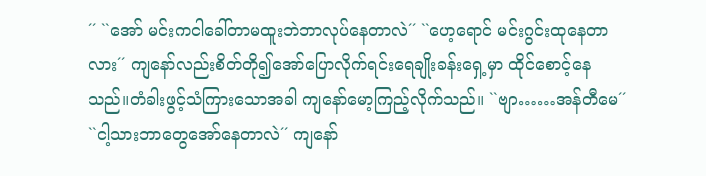´´ ``အော် မင်းကငါခေါ်တာမထူးဘဲဘာလုပ်နေတာလဲ´´ ``ဟေ့ရောင် မင်းဂွင်းထုနေတာလား´´ ကျနော်လည်းစိတ်တို၍အော်ပြောလိုက်ရင်းရေချိုးခန်းရှေ့မှာ ထိုင်စောင့်နေသည်။တံခါးဖွင့်သံကြားသောအခါ ကျနော်မော့ကြည့်လိုက်သည်။ ``ဗျာ……အန်တီမေ´´ ``ငါ့သားဘာတွေအော်နေတာလဲ´´ ကျနော်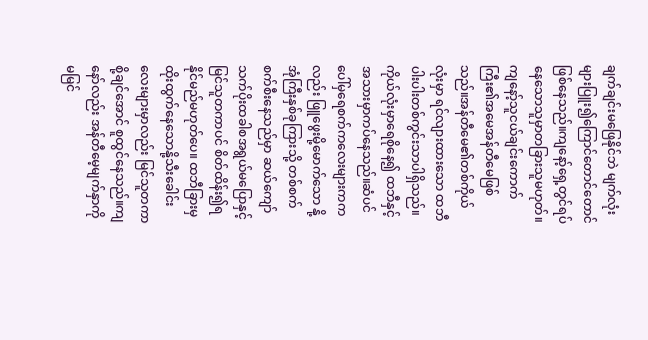ချက်ချင်းမဖြေနိုင်ဘဲ မျက်လုံးများပြူး၍ကြောင်တောင်တောင်ဖြစ်နေသည်။ကျနော့်ရှေ့တွင်ရပ်နေသောသူမှာတခြားသူမဟုတ်။ကျနော့်သူငယ်ချင်းကောက်ကြီး၏အမေအန်တီမေဖြစ်သည်။အန်တီမေ၏တစ်ကိုယ်လုံးမှာ ရင်လျားထားသော ထဘီပါးပါးတစ်ကွင်းသာပါရှိသည်။ ကိုယ်လုံးမှာရေစိုနေ၍ ထဘီနှင့်အသားမှာကပ်နေသည်။ဆံပင်ပေါ်မှရေစက်ကလေးများကကလည်း ဖြူဖွေးမို့မောက်သော နို့အုံကြီးနှစ်ခုကြားသို့ တစ်စက်စက်စီးနေသည်မှာ ဆယ်ကျော်သက်ပိုးထခါစအရွယ်မပြောနှင့် မြင်သူတကာပင် စိတ်ထိန်း၍ရနိုင်မည်မဟုတ်ပေ။ ထဘီခြားမှထိုးထွက်နေသောနို့သီးခေါင်းလေးများမှာလည်း မြင်သူတကာစို့ချင်အောင် စူထွင်နေသည်။ကျနော်လည်း အန်တီမေ့မျက်နှာကိုမမြင်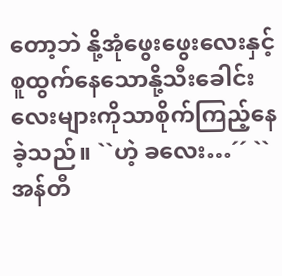တော့ဘဲ နို့အုံဖွေးဖွေးလေးနှင့် စူထွက်နေသောနို့သီးခေါင်းလေးများကိုသာစိုက်ကြည့်နေခဲ့သည်။ ``ဟဲ့ ခလေး…´´ ``အန်တီ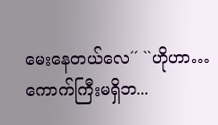မေးနေတယ်လေ´´ ``ဟိုဟာ…ကောက်ကြီးမရှိဘ...